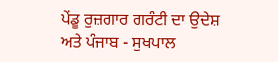ਪੇਂਡੂ ਰੁਜ਼ਗਾਰ ਗਰੰਟੀ ਦਾ ਉਦੇਸ਼ ਅਤੇ ਪੰਜਾਬ - ਸੁਖਪਾਲ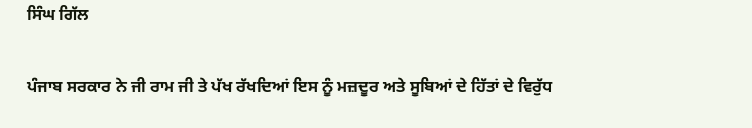ਸਿੰਘ ਗਿੱਲ

ਪੰਜਾਬ ਸਰਕਾਰ ਨੇ ਜੀ ਰਾਮ ਜੀ ਤੇ ਪੱਖ ਰੱਖਦਿਆਂ ਇਸ ਨੂੰ ਮਜ਼ਦੂਰ ਅਤੇ ਸੂਬਿਆਂ ਦੇ ਹਿੱਤਾਂ ਦੇ ਵਿਰੁੱਧ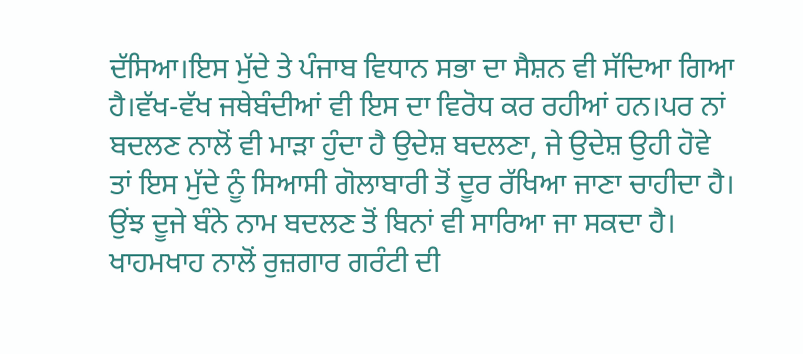ਦੱਸਿਆ।ਇਸ ਮੁੱਦੇ ਤੇ ਪੰਜਾਬ ਵਿਧਾਨ ਸਭਾ ਦਾ ਸੈਸ਼ਨ ਵੀ ਸੱਦਿਆ ਗਿਆ ਹੈ।ਵੱਖ-ਵੱਖ ਜਥੇਬੰਦੀਆਂ ਵੀ ਇਸ ਦਾ ਵਿਰੋਧ ਕਰ ਰਹੀਆਂ ਹਨ।ਪਰ ਨਾਂ ਬਦਲਣ ਨਾਲੋਂ ਵੀ ਮਾੜਾ ਹੁੰਦਾ ਹੈ ਉਦੇਸ਼ ਬਦਲਣਾ, ਜੇ ਉਦੇਸ਼ ਉਹੀ ਹੋਵੇ ਤਾਂ ਇਸ ਮੁੱਦੇ ਨੂੰ ਸਿਆਸੀ ਗੋਲਾਬਾਰੀ ਤੋਂ ਦੂਰ ਰੱਖਿਆ ਜਾਣਾ ਚਾਹੀਦਾ ਹੈ। ਉਂਝ ਦੂਜੇ ਬੰਨੇ ਨਾਮ ਬਦਲਣ ਤੋਂ ਬਿਨਾਂ ਵੀ ਸਾਰਿਆ ਜਾ ਸਕਦਾ ਹੈ। ਖਾਹਮਖਾਹ ਨਾਲੋਂ ਰੁਜ਼ਗਾਰ ਗਰੰਟੀ ਦੀ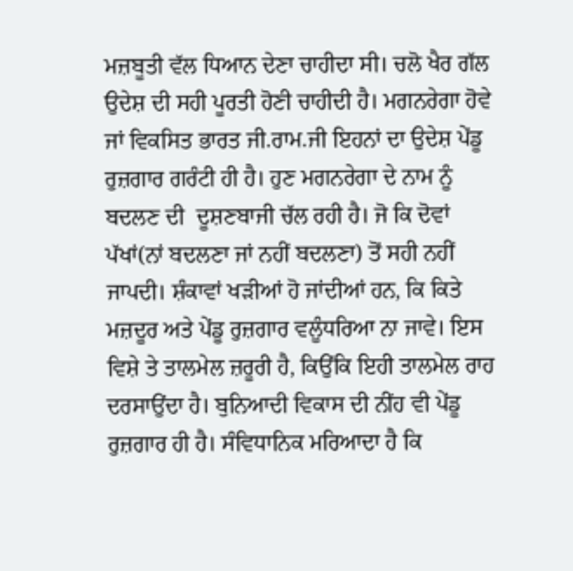ਮਜ਼ਬੂਤੀ ਵੱਲ ਧਿਆਨ ਦੇਣਾ ਚਾਹੀਦਾ ਸੀ। ਚਲੋ ਖੈਰ ਗੱਲ ਉਦੇਸ਼ ਦੀ ਸਹੀ ਪੂਰਤੀ ਹੋਣੀ ਚਾਹੀਦੀ ਹੈ। ਮਗਨਰੇਗਾ ਹੋਵੇ ਜਾਂ ਵਿਕਸਿਤ ਭਾਰਤ ਜੀ.ਰਾਮ.ਜੀ ਇਹਨਾਂ ਦਾ ਉਦੇਸ਼ ਪੇਂਡੂ ਰੁਜ਼ਗਾਰ ਗਰੰਟੀ ਹੀ ਹੈ। ਹੁਣ ਮਗਨਰੇਗਾ ਦੇ ਨਾਮ ਨੂੰ ਬਦਲਣ ਦੀ  ਦੂਸ਼ਣਬਾਜੀ ਚੱਲ ਰਹੀ ਹੈ। ਜੋ ਕਿ ਦੋਵਾਂ ਪੱਖਾਂ(ਨਾਂ ਬਦਲਣਾ ਜਾਂ ਨਹੀਂ ਬਦਲਣਾ) ਤੋਂ ਸਹੀ ਨਹੀਂ ਜਾਪਦੀ। ਸ਼ੰਕਾਵਾਂ ਖੜੀਆਂ ਹੋ ਜਾਂਦੀਆਂ ਹਨ, ਕਿ ਕਿਤੇ ਮਜ਼ਦੂਰ ਅਤੇ ਪੇਂਡੂ ਰੁਜ਼ਗਾਰ ਵਲੂੰਧਰਿਆ ਨਾ ਜਾਵੇ। ਇਸ ਵਿਸ਼ੇ ਤੇ ਤਾਲਮੇਲ ਜ਼ਰੂਰੀ ਹੈ, ਕਿਉਂਕਿ ਇਹੀ ਤਾਲਮੇਲ ਰਾਹ ਦਰਸਾਉਂਦਾ ਹੈ। ਬੁਨਿਆਦੀ ਵਿਕਾਸ ਦੀ ਨੀਂਹ ਵੀ ਪੇਂਡੂ ਰੁਜ਼ਗਾਰ ਹੀ ਹੈ। ਸੰਵਿਧਾਨਿਕ ਮਰਿਆਦਾ ਹੈ ਕਿ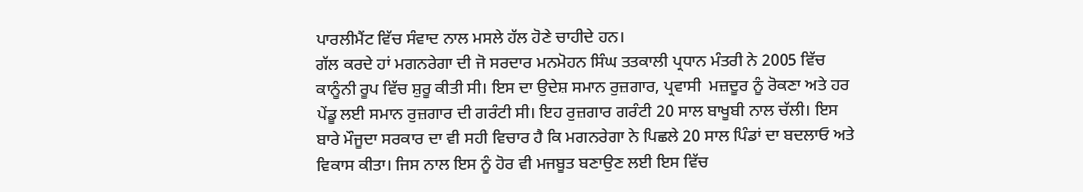ਪਾਰਲੀਮੈਂਟ ਵਿੱਚ ਸੰਵਾਦ ਨਾਲ ਮਸਲੇ ਹੱਲ ਹੋਣੇ ਚਾਹੀਦੇ ਹਨ।
ਗੱਲ ਕਰਦੇ ਹਾਂ ਮਗਨਰੇਗਾ ਦੀ ਜੋ ਸਰਦਾਰ ਮਨਮੋਹਨ ਸਿੰਘ ਤਤਕਾਲੀ ਪ੍ਰਧਾਨ ਮੰਤਰੀ ਨੇ 2005 ਵਿੱਚ ਕਾਨੂੰਨੀ ਰੂਪ ਵਿੱਚ ਸ਼ੁਰੂ ਕੀਤੀ ਸੀ। ਇਸ ਦਾ ਉਦੇਸ਼ ਸਮਾਨ ਰੁਜ਼ਗਾਰ, ਪ੍ਰਵਾਸੀ  ਮਜ਼ਦੂਰ ਨੂੰ ਰੋਕਣਾ ਅਤੇ ਹਰ ਪੇਂਡੂ ਲਈ ਸਮਾਨ ਰੁਜ਼ਗਾਰ ਦੀ ਗਰੰਟੀ ਸੀ। ਇਹ ਰੁਜ਼ਗਾਰ ਗਰੰਟੀ 20 ਸਾਲ ਬਾਖੂਬੀ ਨਾਲ ਚੱਲੀ। ਇਸ ਬਾਰੇ ਮੌਜੂਦਾ ਸਰਕਾਰ ਦਾ ਵੀ ਸਹੀ ਵਿਚਾਰ ਹੈ ਕਿ ਮਗਨਰੇਗਾ ਨੇ ਪਿਛਲੇ 20 ਸਾਲ ਪਿੰਡਾਂ ਦਾ ਬਦਲਾਓ ਅਤੇ ਵਿਕਾਸ ਕੀਤਾ। ਜਿਸ ਨਾਲ ਇਸ ਨੂੰ ਹੋਰ ਵੀ ਮਜਬੂਤ ਬਣਾਉਣ ਲਈ ਇਸ ਵਿੱਚ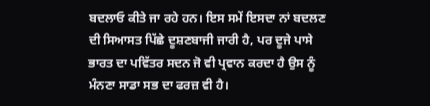ਬਦਲਾਓ ਕੀਤੇ ਜਾ ਰਹੇ ਹਨ। ਇਸ ਸਮੇਂ ਇਸਦਾ ਨਾਂ ਬਦਲਣ ਦੀ ਸਿਆਸਤ ਪਿੱਛੇ ਦੂਸ਼ਣਬਾਜੀ ਜਾਰੀ ਹੈ, ਪਰ ਦੂਜੇ ਪਾਸੇ ਭਾਰਤ ਦਾ ਪਵਿੱਤਰ ਸਦਨ ਜੋ ਵੀ ਪ੍ਰਵਾਨ ਕਰਦਾ ਹੈ ਉਸ ਨੂੰ ਮੰਨਣਾ ਸਾਡਾ ਸਭ ਦਾ ਫਰਜ਼ ਵੀ ਹੈ।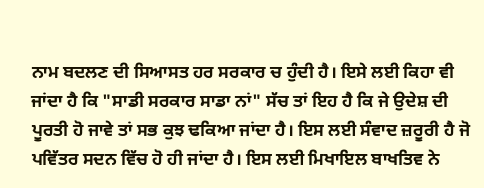ਨਾਮ ਬਦਲਣ ਦੀ ਸਿਆਸਤ ਹਰ ਸਰਕਾਰ ਚ ਹੁੰਦੀ ਹੈ। ਇਸੇ ਲਈ ਕਿਹਾ ਵੀ ਜਾਂਦਾ ਹੈ ਕਿ "ਸਾਡੀ ਸਰਕਾਰ ਸਾਡਾ ਨਾਂ" ਸੱਚ ਤਾਂ ਇਹ ਹੈ ਕਿ ਜੇ ਉਦੇਸ਼ ਦੀ ਪੂਰਤੀ ਹੋ ਜਾਵੇ ਤਾਂ ਸਭ ਕੁਝ ਢਕਿਆ ਜਾਂਦਾ ਹੈ। ਇਸ ਲਈ ਸੰਵਾਦ ਜ਼ਰੂਰੀ ਹੈ ਜੋ ਪਵਿੱਤਰ ਸਦਨ ਵਿੱਚ ਹੋ ਹੀ ਜਾਂਦਾ ਹੈ। ਇਸ ਲਈ ਮਿਖਾਇਲ ਬਾਖਤਿਵ ਨੇ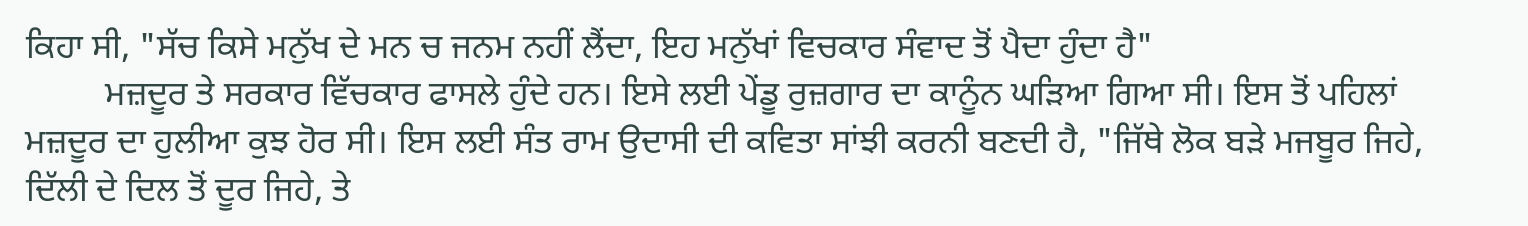ਕਿਹਾ ਸੀ, "ਸੱਚ ਕਿਸੇ ਮਨੁੱਖ ਦੇ ਮਨ ਚ ਜਨਮ ਨਹੀਂ ਲੈਂਦਾ, ਇਹ ਮਨੁੱਖਾਂ ਵਿਚਕਾਰ ਸੰਵਾਦ ਤੋਂ ਪੈਦਾ ਹੁੰਦਾ ਹੈ"
         ਮਜ਼ਦੂਰ ਤੇ ਸਰਕਾਰ ਵਿੱਚਕਾਰ ਫਾਸਲੇ ਹੁੰਦੇ ਹਨ। ਇਸੇ ਲਈ ਪੇਂਡੂ ਰੁਜ਼ਗਾਰ ਦਾ ਕਾਨੂੰਨ ਘੜਿਆ ਗਿਆ ਸੀ। ਇਸ ਤੋਂ ਪਹਿਲਾਂ ਮਜ਼ਦੂਰ ਦਾ ਹੁਲੀਆ ਕੁਝ ਹੋਰ ਸੀ। ਇਸ ਲਈ ਸੰਤ ਰਾਮ ਉਦਾਸੀ ਦੀ ਕਵਿਤਾ ਸਾਂਝੀ ਕਰਨੀ ਬਣਦੀ ਹੈ, "ਜਿੱਥੇ ਲੋਕ ਬੜੇ ਮਜਬੂਰ ਜਿਹੇ, ਦਿੱਲੀ ਦੇ ਦਿਲ ਤੋਂ ਦੂਰ ਜਿਹੇ, ਤੇ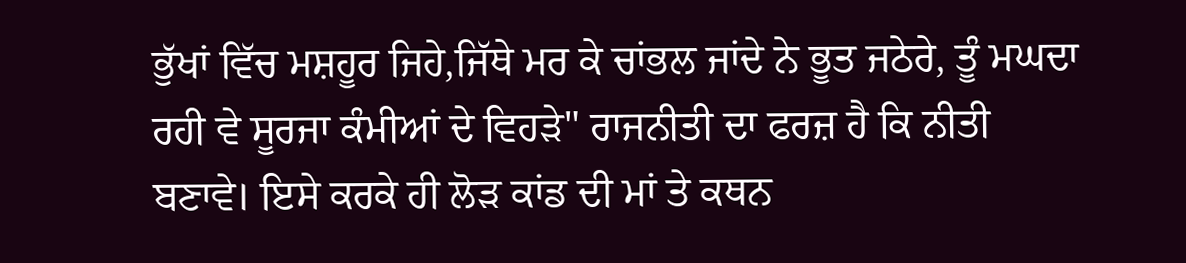ਭੁੱਖਾਂ ਵਿੱਚ ਮਸ਼ਹੂਰ ਜਿਹੇ,ਜਿੱਥੇ ਮਰ ਕੇ ਚਾਂਭਲ ਜਾਂਦੇ ਨੇ ਭੂਤ ਜਠੇਰੇ, ਤੂੰ ਮਘਦਾ ਰਹੀ ਵੇ ਸੂਰਜਾ ਕੰਮੀਆਂ ਦੇ ਵਿਹੜੇ" ਰਾਜਨੀਤੀ ਦਾ ਫਰਜ਼ ਹੈ ਕਿ ਨੀਤੀ ਬਣਾਵੇ। ਇਸੇ ਕਰਕੇ ਹੀ ਲੋੜ ਕਾਂਡ ਦੀ ਮਾਂ ਤੇ ਕਥਨ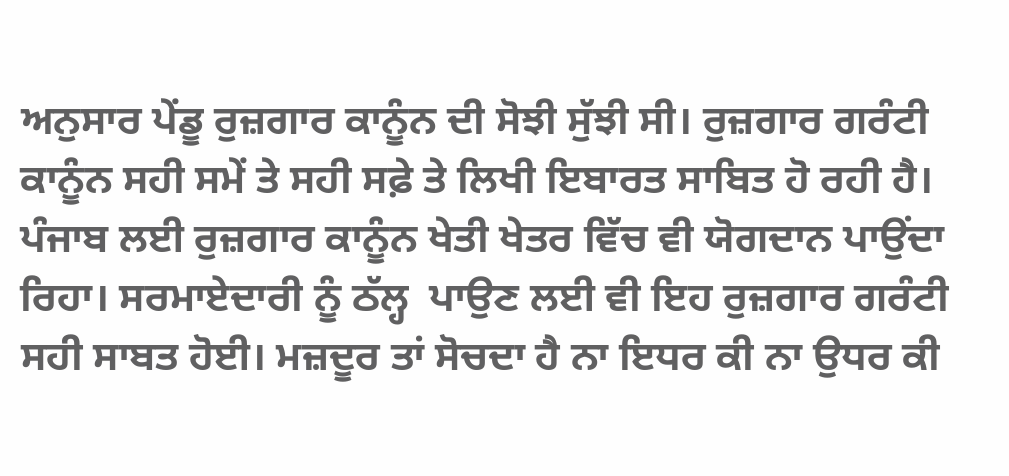ਅਨੁਸਾਰ ਪੇਂਡੂ ਰੁਜ਼ਗਾਰ ਕਾਨੂੰਨ ਦੀ ਸੋਝੀ ਸੁੱਝੀ ਸੀ। ਰੁਜ਼ਗਾਰ ਗਰੰਟੀ ਕਾਨੂੰਨ ਸਹੀ ਸਮੇਂ ਤੇ ਸਹੀ ਸਫ਼ੇ ਤੇ ਲਿਖੀ ਇਬਾਰਤ ਸਾਬਿਤ ਹੋ ਰਹੀ ਹੈ। ਪੰਜਾਬ ਲਈ ਰੁਜ਼ਗਾਰ ਕਾਨੂੰਨ ਖੇਤੀ ਖੇਤਰ ਵਿੱਚ ਵੀ ਯੋਗਦਾਨ ਪਾਉਂਦਾ ਰਿਹਾ। ਸਰਮਾਏਦਾਰੀ ਨੂੰ ਠੱਲ੍ਹ  ਪਾਉਣ ਲਈ ਵੀ ਇਹ ਰੁਜ਼ਗਾਰ ਗਰੰਟੀ ਸਹੀ ਸਾਬਤ ਹੋਈ। ਮਜ਼ਦੂਰ ਤਾਂ ਸੋਚਦਾ ਹੈ ਨਾ ਇਧਰ ਕੀ ਨਾ ਉਧਰ ਕੀ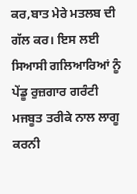ਕਰ,ਬਾਤ ਮੇਰੇ ਮਤਲਬ ਦੀ ਗੱਲ ਕਰ। ਇਸ ਲਈ ਸਿਆਸੀ ਗਲਿਆਰਿਆਂ ਨੂੰ ਪੇਂਡੂ ਰੁਜ਼ਗਾਰ ਗਰੰਟੀ  ਮਜਬੂਤ ਤਰੀਕੇ ਨਾਲ ਲਾਗੂ ਕਰਨੀ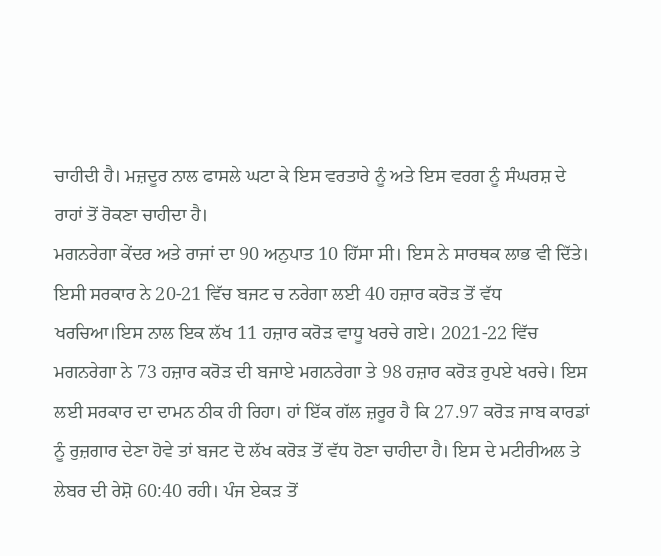ਚਾਹੀਦੀ ਹੈ। ਮਜ਼ਦੂਰ ਨਾਲ ਫਾਸਲੇ ਘਟਾ ਕੇ ਇਸ ਵਰਤਾਰੇ ਨੂੰ ਅਤੇ ਇਸ ਵਰਗ ਨੂੰ ਸੰਘਰਸ਼ ਦੇ ਰਾਹਾਂ ਤੋਂ ਰੋਕਣਾ ਚਾਹੀਦਾ ਹੈ।
ਮਗਨਰੇਗਾ ਕੇਂਦਰ ਅਤੇ ਰਾਜਾਂ ਦਾ 90 ਅਨੁਪਾਤ 10 ਹਿੱਸਾ ਸੀ। ਇਸ ਨੇ ਸਾਰਥਕ ਲਾਭ ਵੀ ਦਿੱਤੇ। ਇਸੀ ਸਰਕਾਰ ਨੇ 20-21 ਵਿੱਚ ਬਜਟ ਚ ਨਰੇਗਾ ਲਈ 40 ਹਜ਼ਾਰ ਕਰੋੜ ਤੋਂ ਵੱਧ ਖਰਚਿਆ।ਇਸ ਨਾਲ ਇਕ ਲੱਖ 11 ਹਜ਼ਾਰ ਕਰੋੜ ਵਾਧੂ ਖਰਚੇ ਗਏ। 2021-22 ਵਿੱਚ ਮਗਨਰੇਗਾ ਨੇ 73 ਹਜ਼ਾਰ ਕਰੋੜ ਦੀ ਬਜਾਏ ਮਗਨਰੇਗਾ ਤੇ 98 ਹਜ਼ਾਰ ਕਰੋੜ ਰੁਪਏ ਖਰਚੇ। ਇਸ ਲਈ ਸਰਕਾਰ ਦਾ ਦਾਮਨ ਠੀਕ ਹੀ ਰਿਹਾ। ਹਾਂ ਇੱਕ ਗੱਲ ਜ਼ਰੂਰ ਹੈ ਕਿ 27.97 ਕਰੋੜ ਜਾਬ ਕਾਰਡਾਂ ਨੂੰ ਰੁਜ਼ਗਾਰ ਦੇਣਾ ਹੋਵੇ ਤਾਂ ਬਜਟ ਦੋ ਲੱਖ ਕਰੋੜ ਤੋਂ ਵੱਧ ਹੋਣਾ ਚਾਹੀਦਾ ਹੈ। ਇਸ ਦੇ ਮਟੀਰੀਅਲ ਤੇ ਲੇਬਰ ਦੀ ਰੇਸ਼ੋ 60:40 ਰਹੀ। ਪੰਜ ਏਕੜ ਤੋਂ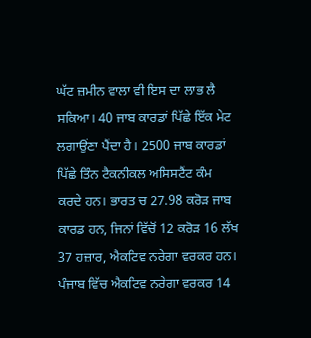ਘੱਟ ਜ਼ਮੀਨ ਵਾਲਾ ਵੀ ਇਸ ਦਾ ਲਾਭ ਲੈ ਸਕਿਆ। 40 ਜਾਬ ਕਾਰਡਾਂ ਪਿੱਛੇ ਇੱਕ ਮੇਟ ਲਗਾਉਂਣਾ ਪੈਂਦਾ ਹੈ। 2500 ਜਾਬ ਕਾਰਡਾਂ ਪਿੱਛੇ ਤਿੰਨ ਟੈਕਨੀਕਲ ਅਸਿਸਟੈਂਟ ਕੰਮ ਕਰਦੇ ਹਨ। ਭਾਰਤ ਚ 27.98 ਕਰੋੜ ਜਾਬ ਕਾਰਡ ਹਨ, ਜਿਨਾਂ ਵਿੱਚੋਂ 12 ਕਰੋੜ 16 ਲੱਖ 37 ਹਜ਼ਾਰ, ਐਕਟਿਵ ਨਰੇਗਾ ਵਰਕਰ ਹਨ। ਪੰਜਾਬ ਵਿੱਚ ਐਕਟਿਵ ਨਰੇਗਾ ਵਰਕਰ 14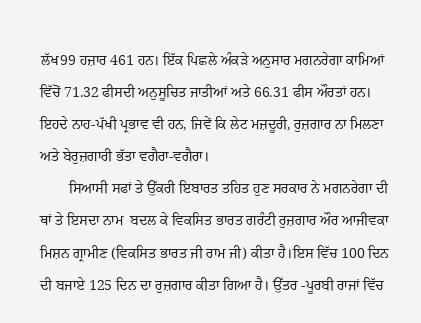ਲੱਖ99 ਹਜ਼ਾਰ 461 ਹਨ। ਇੱਕ ਪਿਛਲੇ ਅੰਕੜੇ ਅਨੁਸਾਰ ਮਗਨਰੇਗਾ ਕਾਮਿਆਂ ਵਿੱਚੋਂ 71.32 ਫੀਸਦੀ ਅਨੁਸੂਚਿਤ ਜਾਤੀਆਂ ਅਤੇ 66.31 ਫੀਸ ਔਰਤਾਂ ਹਨ। ਇਹਦੇ ਨਾਹ-ਪੱਖੀ ਪ੍ਰਭਾਵ ਵੀ ਹਨ, ਜਿਵੇਂ ਕਿ ਲੇਟ ਮਜ਼ਦੂਰੀ, ਰੁਜ਼ਗਾਰ ਨਾ ਮਿਲਣਾ ਅਤੇ ਬੇਰੁਜ਼ਗਾਰੀ ਭੱਤਾ ਵਗੈਰਾ-ਵਗੈਰਾ।
        ਸਿਆਸੀ ਸਫਾਂ ਤੇ ਉੱਕਰੀ ਇਬਾਰਤ ਤਹਿਤ ਹੁਣ ਸਰਕਾਰ ਨੇ ਮਗਨਰੇਗਾ ਦੀ ਥਾਂ ਤੇ ਇਸਦਾ ਨਾਮ  ਬਦਲ ਕੇ ਵਿਕਸਿਤ ਭਾਰਤ ਗਰੰਟੀ ਰੁਜ਼ਗਾਰ ਔਰ ਆਜੀਵਕਾ ਮਿਸ਼ਨ ਗ੍ਰਾਮੀਣ (ਵਿਕਸਿਤ ਭਾਰਤ ਜੀ ਰਾਮ ਜੀ) ਕੀਤਾ ਹੈ।ਇਸ ਵਿੱਚ 100 ਦਿਨ ਦੀ ਬਜਾਏ 125 ਦਿਨ ਦਾ ਰੁਜ਼ਗਾਰ ਕੀਤਾ ਗਿਆ ਹੈ। ਉੱਤਰ -ਪੂਰਬੀ ਰਾਜਾਂ ਵਿੱਚ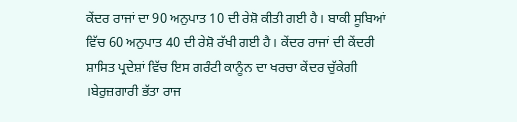ਕੇਂਦਰ ਰਾਜਾਂ ਦਾ 90 ਅਨੁਪਾਤ 10 ਦੀ ਰੇਸ਼ੋ ਕੀਤੀ ਗਈ ਹੈ। ਬਾਕੀ ਸੂਬਿਆਂ ਵਿੱਚ 60 ਅਨੁਪਾਤ 40 ਦੀ ਰੇਸ਼ੋ ਰੱਖੀ ਗਈ ਹੈ। ਕੇਂਦਰ ਰਾਜਾਂ ਦੀ ਕੇਂਦਰੀ ਸ਼ਾਸਿਤ ਪ੍ਰਦੇਸ਼ਾਂ ਵਿੱਚ ਇਸ ਗਰੰਟੀ ਕਾਨੂੰਨ ਦਾ ਖਰਚਾ ਕੇਂਦਰ ਚੁੱਕੇਗੀ ।ਬੇਰੁਜ਼ਗਾਰੀ ਭੱਤਾ ਰਾਜ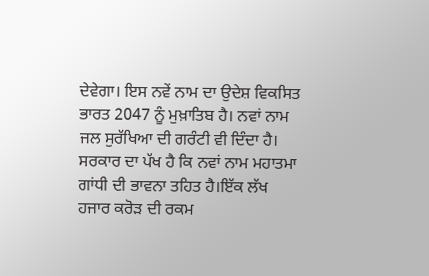ਦੇਵੇਗਾ। ਇਸ ਨਵੇਂ ਨਾਮ ਦਾ ਉਦੇਸ਼ ਵਿਕਸਿਤ ਭਾਰਤ 2047 ਨੂੰ ਮੁਖ਼ਾਤਿਬ ਹੈ। ਨਵਾਂ ਨਾਮ ਜਲ ਸੁਰੱਖਿਆ ਦੀ ਗਰੰਟੀ ਵੀ ਦਿੰਦਾ ਹੈ। ਸਰਕਾਰ ਦਾ ਪੱਖ ਹੈ ਕਿ ਨਵਾਂ ਨਾਮ ਮਹਾਤਮਾ ਗਾਂਧੀ ਦੀ ਭਾਵਨਾ ਤਹਿਤ ਹੈ।ਇੱਕ ਲੱਖ ਹਜਾਰ ਕਰੋੜ ਦੀ ਰਕਮ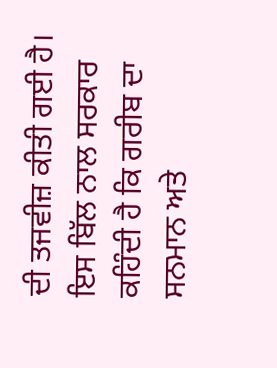ਦੀ ਤਜਵੀਜ਼ ਕੀਤੀ ਗਈ ਹੈ। ਇਸ ਬਿੱਲ ਨਾਲ ਸਰਕਾਰ ਕਹਿੰਦੀ ਹੈ ਕਿ ਗਰੀਬ ਦਾ ਸਨਮਾਨ ਅਤੇ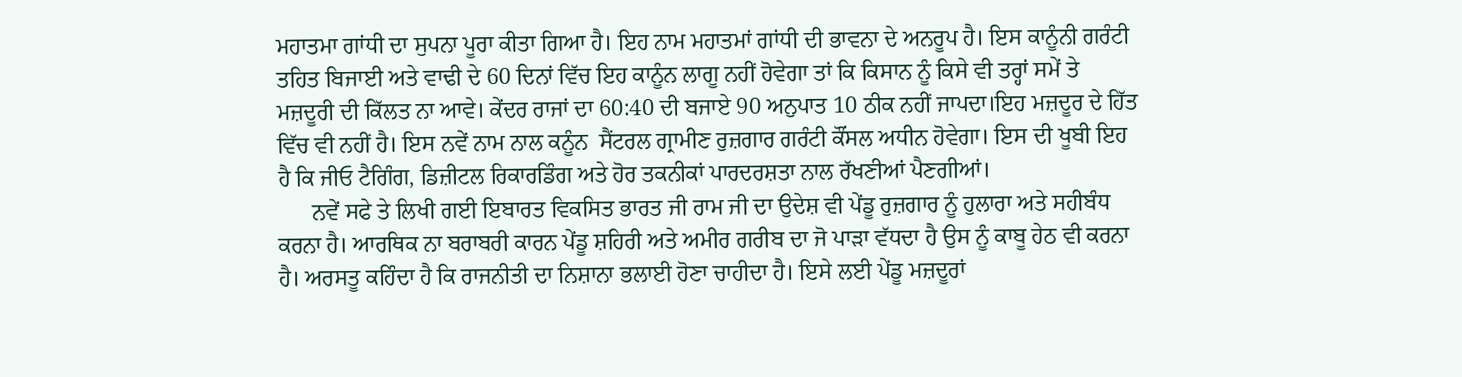ਮਹਾਤਮਾ ਗਾਂਧੀ ਦਾ ਸੁਪਨਾ ਪੂਰਾ ਕੀਤਾ ਗਿਆ ਹੈ। ਇਹ ਨਾਮ ਮਹਾਤਮਾਂ ਗਾਂਧੀ ਦੀ ਭਾਵਨਾ ਦੇ ਅਨਰੂਪ ਹੈ। ਇਸ ਕਾਨੂੰਨੀ ਗਰੰਟੀ ਤਹਿਤ ਬਿਜਾਈ ਅਤੇ ਵਾਢੀ ਦੇ 60 ਦਿਨਾਂ ਵਿੱਚ ਇਹ ਕਾਨੂੰਨ ਲਾਗੂ ਨਹੀਂ ਹੋਵੇਗਾ ਤਾਂ ਕਿ ਕਿਸਾਨ ਨੂੰ ਕਿਸੇ ਵੀ ਤਰ੍ਹਾਂ ਸਮੇਂ ਤੇ ਮਜ਼ਦੂਰੀ ਦੀ ਕਿੱਲਤ ਨਾ ਆਵੇ। ਕੇਂਦਰ ਰਾਜਾਂ ਦਾ 60:40 ਦੀ ਬਜਾਏ 90 ਅਨੁਪਾਤ 10 ਠੀਕ ਨਹੀਂ ਜਾਪਦਾ।ਇਹ ਮਜ਼ਦੂਰ ਦੇ ਹਿੱਤ ਵਿੱਚ ਵੀ ਨਹੀਂ ਹੈ। ਇਸ ਨਵੇਂ ਨਾਮ ਨਾਲ ਕਨੂੰਨ  ਸੈਂਟਰਲ ਗ੍ਰਾਮੀਣ ਰੁਜ਼ਗਾਰ ਗਰੰਟੀ ਕੌਂਸਲ ਅਧੀਨ ਹੋਵੇਗਾ। ਇਸ ਦੀ ਖੂਬੀ ਇਹ ਹੈ ਕਿ ਜੀਓ ਟੈਗਿੰਗ, ਡਿਜ਼ੀਟਲ ਰਿਕਾਰਡਿੰਗ ਅਤੇ ਹੋਰ ਤਕਨੀਕਾਂ ਪਾਰਦਰਸ਼ਤਾ ਨਾਲ ਰੱਖਣੀਆਂ ਪੈਣਗੀਆਂ।
      ਨਵੇਂ ਸਫੇ ਤੇ ਲਿਖੀ ਗਈ ਇਬਾਰਤ ਵਿਕਸਿਤ ਭਾਰਤ ਜੀ ਰਾਮ ਜੀ ਦਾ ਉਦੇਸ਼ ਵੀ ਪੇਂਡੂ ਰੁਜ਼ਗਾਰ ਨੂੰ ਹੁਲਾਰਾ ਅਤੇ ਸਹੀਬੰਧ ਕਰਨਾ ਹੈ। ਆਰਥਿਕ ਨਾ ਬਰਾਬਰੀ ਕਾਰਨ ਪੇਂਡੂ ਸ਼ਹਿਰੀ ਅਤੇ ਅਮੀਰ ਗਰੀਬ ਦਾ ਜੋ ਪਾੜਾ ਵੱਧਦਾ ਹੈ ਉਸ ਨੂੰ ਕਾਬੂ ਹੇਠ ਵੀ ਕਰਨਾ ਹੈ। ਅਰਸਤੂ ਕਹਿੰਦਾ ਹੈ ਕਿ ਰਾਜਨੀਤੀ ਦਾ ਨਿਸ਼ਾਨਾ ਭਲਾਈ ਹੋਣਾ ਚਾਹੀਦਾ ਹੈ। ਇਸੇ ਲਈ ਪੇਂਡੂ ਮਜ਼ਦੂਰਾਂ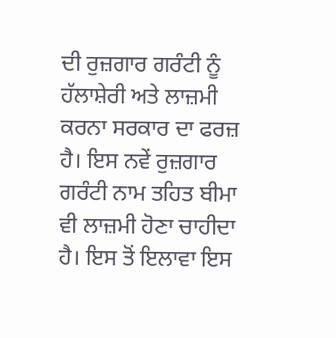ਦੀ ਰੁਜ਼ਗਾਰ ਗਰੰਟੀ ਨੂੰ ਹੱਲਾਸ਼ੇਰੀ ਅਤੇ ਲਾਜ਼ਮੀ ਕਰਨਾ ਸਰਕਾਰ ਦਾ ਫਰਜ਼ ਹੈ। ਇਸ ਨਵੇਂ ਰੁਜ਼ਗਾਰ ਗਰੰਟੀ ਨਾਮ ਤਹਿਤ ਬੀਮਾ ਵੀ ਲਾਜ਼ਮੀ ਹੋਣਾ ਚਾਹੀਦਾ ਹੈ। ਇਸ ਤੋਂ ਇਲਾਵਾ ਇਸ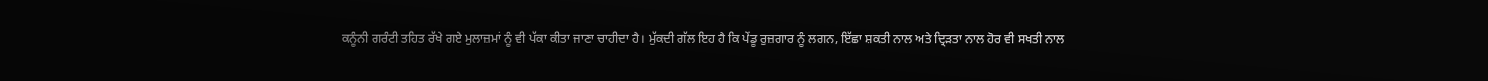ਕਨੂੰਨੀ ਗਰੰਟੀ ਤਹਿਤ ਰੱਖੇ ਗਏ ਮੁਲਾਜ਼ਮਾਂ ਨੂੰ ਵੀ ਪੱਕਾ ਕੀਤਾ ਜਾਣਾ ਚਾਹੀਦਾ ਹੈ। ਮੁੱਕਦੀ ਗੱਲ ਇਹ ਹੈ ਕਿ ਪੇਂਡੂ ਰੁਜ਼ਗਾਰ ਨੂੰ ਲਗਨ, ਇੱਛਾ ਸ਼ਕਤੀ ਨਾਲ ਅਤੇ ਦ੍ਰਿੜਤਾ ਨਾਲ ਹੋਰ ਵੀ ਸਖਤੀ ਨਾਲ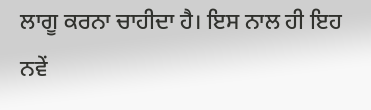ਲਾਗੂ ਕਰਨਾ ਚਾਹੀਦਾ ਹੈ। ਇਸ ਨਾਲ ਹੀ ਇਹ ਨਵੇਂ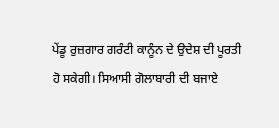ਪੇਂਡੂ ਰੁਜ਼ਗਾਰ ਗਰੰਟੀ ਕਾਨੂੰਨ ਦੇ ਉਦੇਸ਼ ਦੀ ਪੂਰਤੀ ਹੋ ਸਕੇਗੀ। ਸਿਆਸੀ ਗੋਲਾਬਾਰੀ ਦੀ ਬਜਾਏ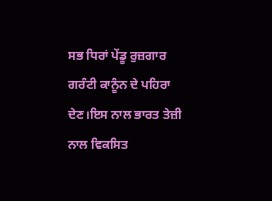ਸਭ ਧਿਰਾਂ ਪੇਂਡੂ ਰੁਜ਼ਗਾਰ ਗਰੰਟੀ ਕਾਨੂੰਨ ਦੇ ਪਹਿਰਾ ਦੇਣ।ਇਸ ਨਾਲ ਭਾਰਤ ਤੇਜ਼ੀ ਨਾਲ ਵਿਕਸਿਤ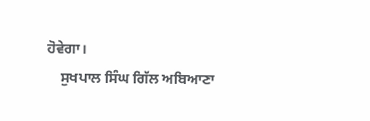ਹੋਵੇਗਾ।
    ਸੁਖਪਾਲ ਸਿੰਘ ਗਿੱਲ ਅਬਿਆਣਾ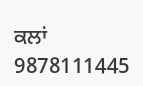ਕਲਾਂ
9878111445